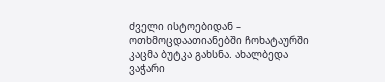ძველი ისტოებიდან – ოთხმოცდაათიანებში ჩოხატაურში კაცმა ბუტკა გახსნა. ახალბედა ვაჭარი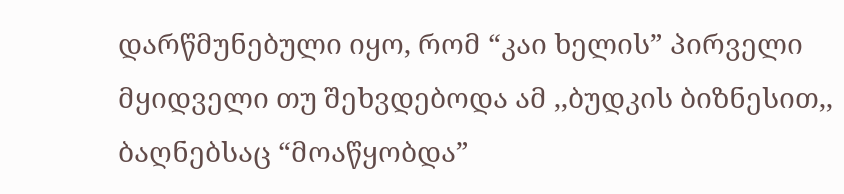დარწმუნებული იყო, რომ “კაი ხელის” პირველი მყიდველი თუ შეხვდებოდა ამ ,,ბუდკის ბიზნესით,, ბაღნებსაც “მოაწყობდა”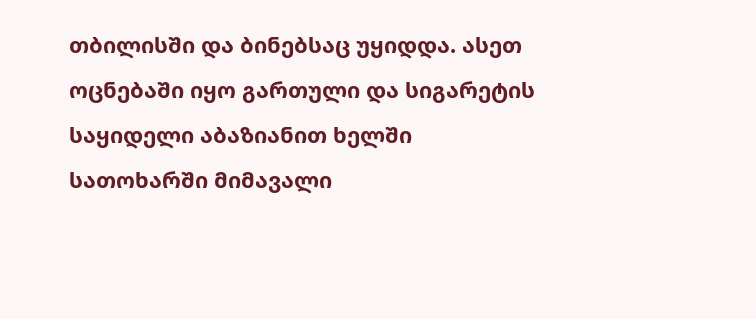თბილისში და ბინებსაც უყიდდა. ასეთ ოცნებაში იყო გართული და სიგარეტის საყიდელი აბაზიანით ხელში სათოხარში მიმავალი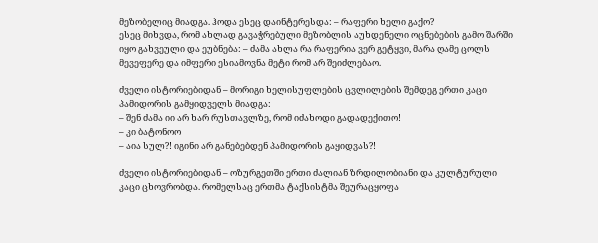მეზობელიც მიადგა. ჰოდა ესეც დაინტერესდა: – რაფერი ხელი გაქო?
ესეც მიხვდა, რომ ახლად გავაჭრებული მეზობლის აუხდენელი ოცნებების გამო შარში იყო გახვეული და ეუბნება: – ძამა ახლა რა რაფერია ვერ გეტყვი, მარა ღამე ცოლს მევეფერე და იმფერი ესიამოვნა მეტი რომ არ შეიძლებაო.

ძველი ისტორიებიდან – მორიგი ხელისუფლების ცვლილების შემდეგ ერთი კაცი პამიდორის გამყიდველს მიადგა:
– შენ ძამა იი არ ხარ რუსთავლზე, რომ იძახოდი გადადექითო!
– კი ბატონოო
– აია სულ?! იგინი არ განებებდენ პამიდორის გაყიდვას?!

ძველი ისტორიებიდან – ოზურგეთში ერთი ძალიან ზრდილობიანი და კულტურული კაცი ცხოვრობდა. რომელსაც ერთმა ტაქსისტმა შეურაცყოფა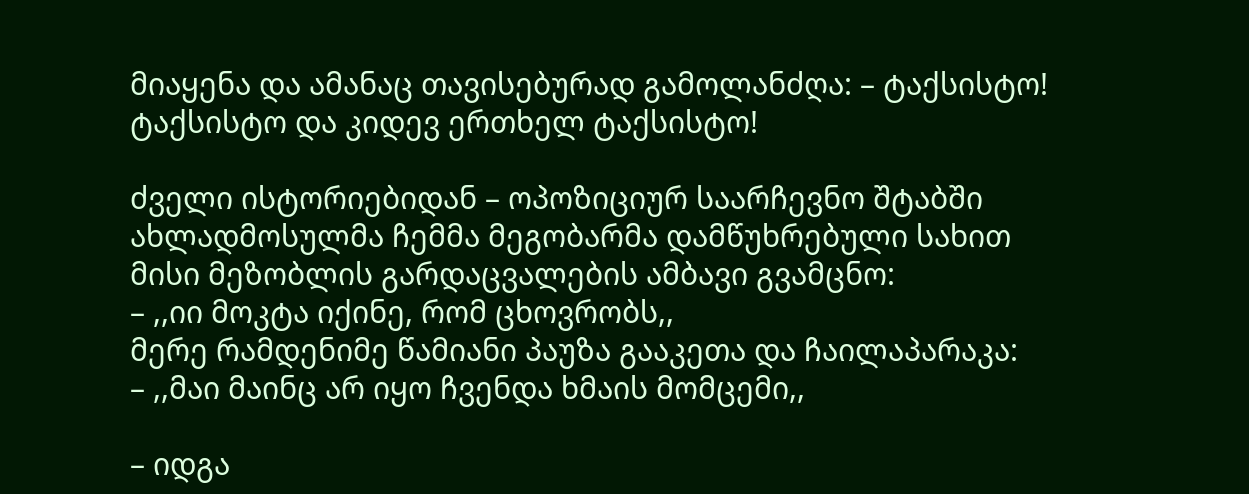მიაყენა და ამანაც თავისებურად გამოლანძღა: – ტაქსისტო! ტაქსისტო და კიდევ ერთხელ ტაქსისტო!

ძველი ისტორიებიდან – ოპოზიციურ საარჩევნო შტაბში ახლადმოსულმა ჩემმა მეგობარმა დამწუხრებული სახით მისი მეზობლის გარდაცვალების ამბავი გვამცნო:
– ,,იი მოკტა იქინე, რომ ცხოვრობს,,
მერე რამდენიმე წამიანი პაუზა გააკეთა და ჩაილაპარაკა:
– ,,მაი მაინც არ იყო ჩვენდა ხმაის მომცემი,,

– იდგა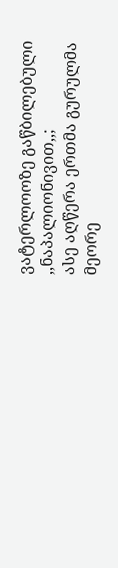ვატერლოოზე გაწბილებული ,,ნაპალიონივით,,;
ასე აღწერა ერთმა გურულმა მეორე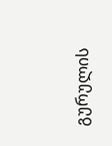გურულის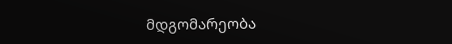მდგომარეობა